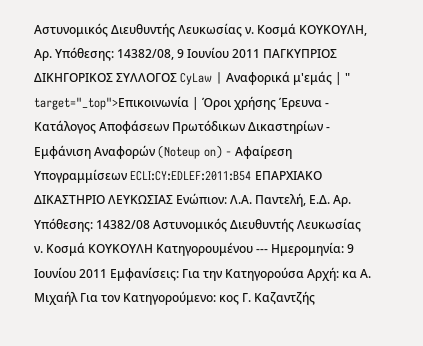Αστυνομικός Διευθυντής Λευκωσίας ν. Κοσμά ΚΟΥΚΟΥΛΗ, Αρ. Υπόθεσης: 14382/08, 9 Ιουνίου 2011 ΠΑΓΚΥΠΡΙΟΣ ΔΙΚΗΓΟΡΙΚΟΣ ΣΥΛΛΟΓΟΣ CyLaw | Αναφορικά μ'εμάς | " target="_top">Επικοινωνία | Όροι χρήσης Έρευνα - Κατάλογος Αποφάσεων Πρωτόδικων Δικαστηρίων - Εμφάνιση Αναφορών (Noteup on) - Αφαίρεση Υπογραμμίσεων ECLI:CY:EDLEF:2011:B54 ΕΠΑΡΧΙΑΚΟ ΔΙΚΑΣΤΗΡΙΟ ΛΕΥΚΩΣΙΑΣ Ενώπιον: Λ.Α. Παντελή, Ε.Δ. Αρ. Υπόθεσης: 14382/08 Αστυνομικός Διευθυντής Λευκωσίας ν. Κοσμά ΚΟΥΚΟΥΛΗ Κατηγορουμένου --- Ημερομηνία: 9 Ιουνίου 2011 Εμφανίσεις: Για την Κατηγορούσα Αρχή: κα Α. Μιχαήλ Για τον Κατηγορούμενο: κος Γ. Καζαντζής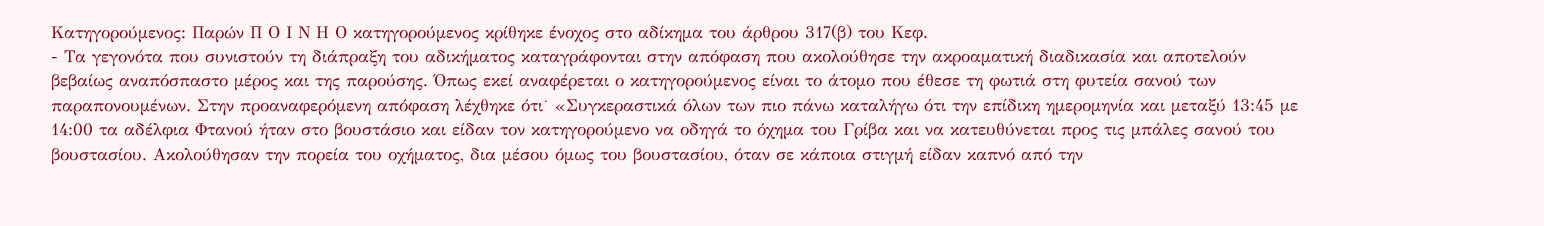Κατηγορούμενος: Παρών Π Ο Ι Ν Η Ο κατηγορούμενος κρίθηκε ένοχος στο αδίκημα του άρθρου 317(β) του Κεφ.
- Τα γεγονότα που συνιστούν τη διάπραξη του αδικήματος καταγράφονται στην απόφαση που ακολούθησε την ακροαματική διαδικασία και αποτελούν βεβαίως αναπόσπαστο μέρος και της παρούσης. Όπως εκεί αναφέρεται ο κατηγορούμενος είναι το άτομο που έθεσε τη φωτιά στη φυτεία σανού των παραπονουμένων. Στην προαναφερόμενη απόφαση λέχθηκε ότι˙ «Συγκεραστικά όλων των πιο πάνω καταλήγω ότι την επίδικη ημερομηνία και μεταξύ 13:45 με 14:00 τα αδέλφια Φτανού ήταν στο βουστάσιο και είδαν τον κατηγορούμενο να οδηγά το όχημα του Γρίβα και να κατευθύνεται προς τις μπάλες σανού του βουστασίου. Ακολούθησαν την πορεία του οχήματος, δια μέσου όμως του βουστασίου, όταν σε κάποια στιγμή είδαν καπνό από την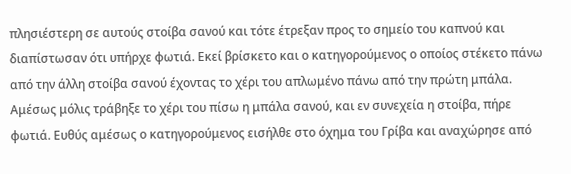πλησιέστερη σε αυτούς στοίβα σανού και τότε έτρεξαν προς το σημείο του καπνού και διαπίστωσαν ότι υπήρχε φωτιά. Εκεί βρίσκετο και ο κατηγορούμενος ο οποίος στέκετο πάνω από την άλλη στοίβα σανού έχοντας το χέρι του απλωμένο πάνω από την πρώτη μπάλα. Αμέσως μόλις τράβηξε το χέρι του πίσω η μπάλα σανού, και εν συνεχεία η στοίβα, πήρε φωτιά. Ευθύς αμέσως ο κατηγορούμενος εισήλθε στο όχημα του Γρίβα και αναχώρησε από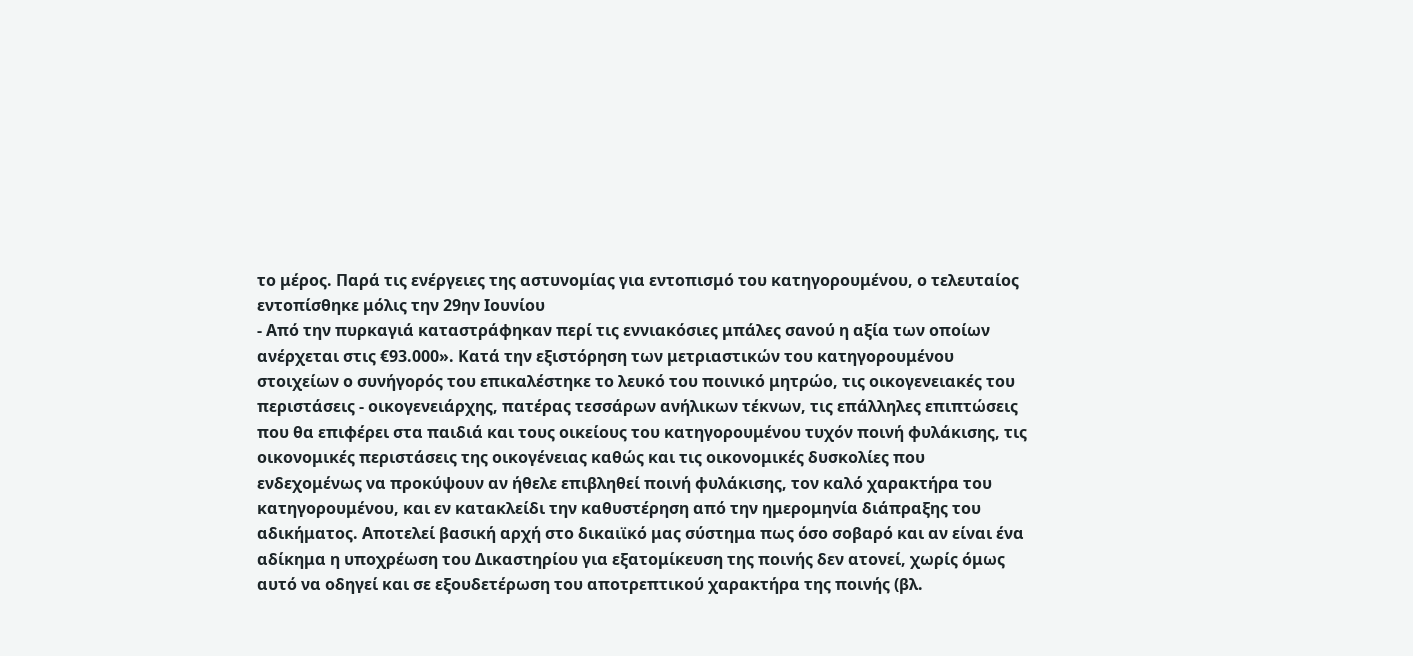το μέρος. Παρά τις ενέργειες της αστυνομίας για εντοπισμό του κατηγορουμένου, ο τελευταίος εντοπίσθηκε μόλις την 29ην Ιουνίου
- Από την πυρκαγιά καταστράφηκαν περί τις εννιακόσιες μπάλες σανού η αξία των οποίων ανέρχεται στις €93.000». Κατά την εξιστόρηση των μετριαστικών του κατηγορουμένου στοιχείων ο συνήγορός του επικαλέστηκε το λευκό του ποινικό μητρώο, τις οικογενειακές του περιστάσεις - οικογενειάρχης, πατέρας τεσσάρων ανήλικων τέκνων, τις επάλληλες επιπτώσεις που θα επιφέρει στα παιδιά και τους οικείους του κατηγορουμένου τυχόν ποινή φυλάκισης, τις οικονομικές περιστάσεις της οικογένειας καθώς και τις οικονομικές δυσκολίες που ενδεχομένως να προκύψουν αν ήθελε επιβληθεί ποινή φυλάκισης, τον καλό χαρακτήρα του κατηγορουμένου, και εν κατακλείδι την καθυστέρηση από την ημερομηνία διάπραξης του αδικήματος. Αποτελεί βασική αρχή στο δικαιϊκό μας σύστημα πως όσο σοβαρό και αν είναι ένα αδίκημα η υποχρέωση του Δικαστηρίου για εξατομίκευση της ποινής δεν ατονεί, χωρίς όμως αυτό να οδηγεί και σε εξουδετέρωση του αποτρεπτικού χαρακτήρα της ποινής (βλ.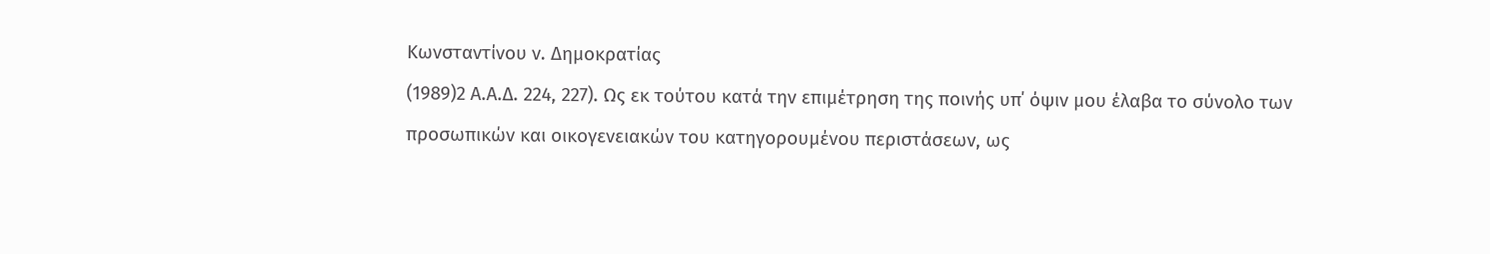Κωνσταντίνου ν. Δημοκρατίας
(1989)2 Α.Α.Δ. 224, 227). Ως εκ τούτου κατά την επιμέτρηση της ποινής υπ΄ όψιν μου έλαβα το σύνολο των προσωπικών και οικογενειακών του κατηγορουμένου περιστάσεων, ως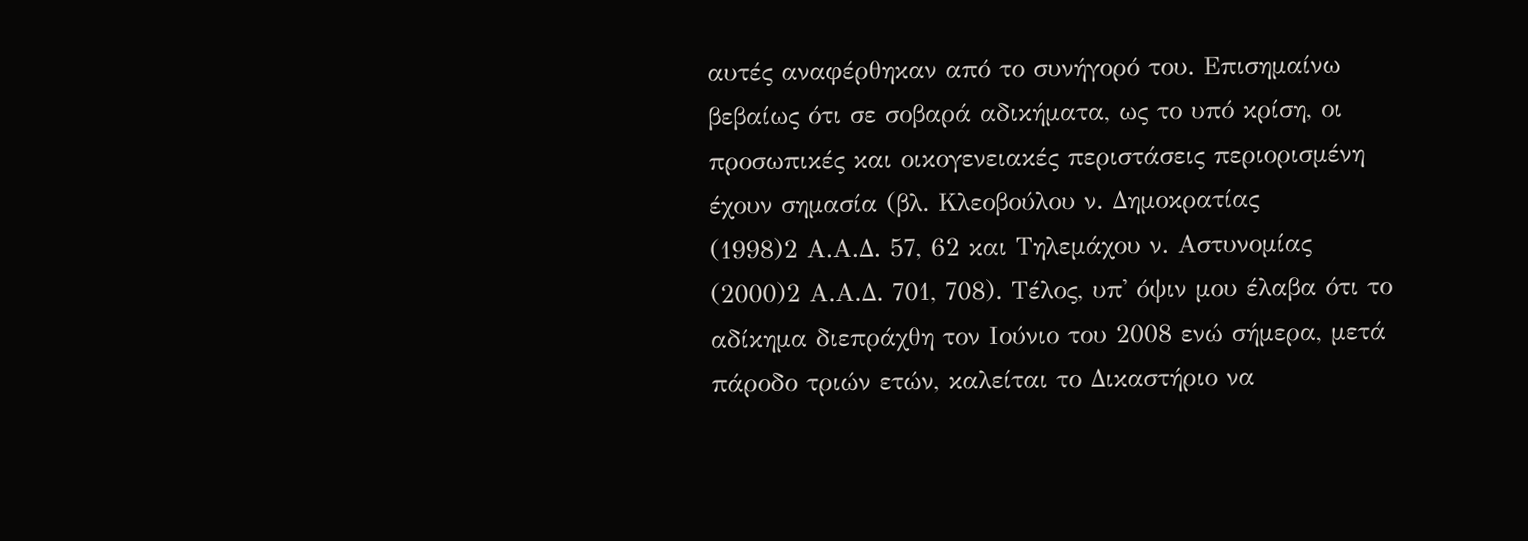αυτές αναφέρθηκαν από το συνήγορό του. Επισημαίνω βεβαίως ότι σε σοβαρά αδικήματα, ως το υπό κρίση, οι προσωπικές και οικογενειακές περιστάσεις περιορισμένη έχουν σημασία (βλ. Κλεοβούλου ν. Δημοκρατίας
(1998)2 Α.Α.Δ. 57, 62 και Τηλεμάχου ν. Αστυνομίας
(2000)2 Α.Α.Δ. 701, 708). Τέλος, υπ' όψιν μου έλαβα ότι το αδίκημα διεπράχθη τον Ιούνιο του 2008 ενώ σήμερα, μετά πάροδο τριών ετών, καλείται το Δικαστήριο να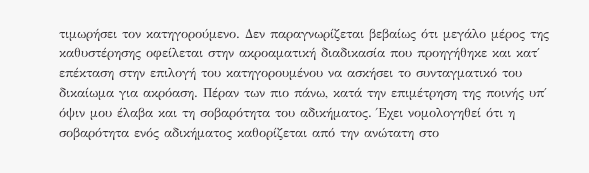τιμωρήσει τον κατηγορούμενο. Δεν παραγνωρίζεται βεβαίως ότι μεγάλο μέρος της καθυστέρησης οφείλεται στην ακροαματική διαδικασία που προηγήθηκε και κατ΄ επέκταση στην επιλογή του κατηγορουμένου να ασκήσει το συνταγματικό του δικαίωμα για ακρόαση. Πέραν των πιο πάνω, κατά την επιμέτρηση της ποινής υπ΄ όψιν μου έλαβα και τη σοβαρότητα του αδικήματος. Έχει νομολογηθεί ότι η σοβαρότητα ενός αδικήματος καθορίζεται από την ανώτατη στο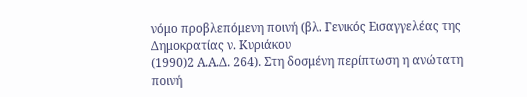νόμο προβλεπόμενη ποινή (βλ. Γενικός Εισαγγελέας της Δημοκρατίας ν. Κυριάκου
(1990)2 Α.Α.Δ. 264). Στη δοσμένη περίπτωση η ανώτατη ποινή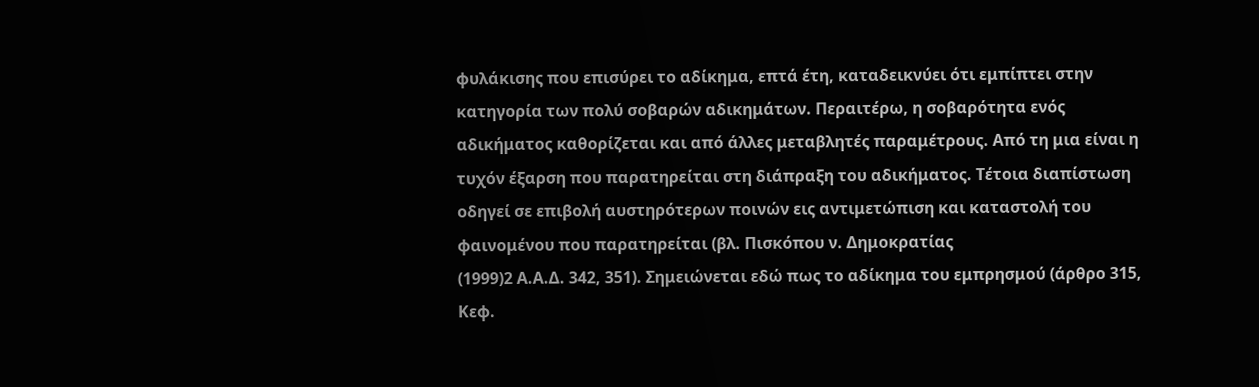φυλάκισης που επισύρει το αδίκημα, επτά έτη, καταδεικνύει ότι εμπίπτει στην κατηγορία των πολύ σοβαρών αδικημάτων. Περαιτέρω, η σοβαρότητα ενός αδικήματος καθορίζεται και από άλλες μεταβλητές παραμέτρους. Από τη μια είναι η τυχόν έξαρση που παρατηρείται στη διάπραξη του αδικήματος. Τέτοια διαπίστωση οδηγεί σε επιβολή αυστηρότερων ποινών εις αντιμετώπιση και καταστολή του φαινομένου που παρατηρείται (βλ. Πισκόπου ν. Δημοκρατίας
(1999)2 Α.Α.Δ. 342, 351). Σημειώνεται εδώ πως το αδίκημα του εμπρησμού (άρθρο 315, Κεφ.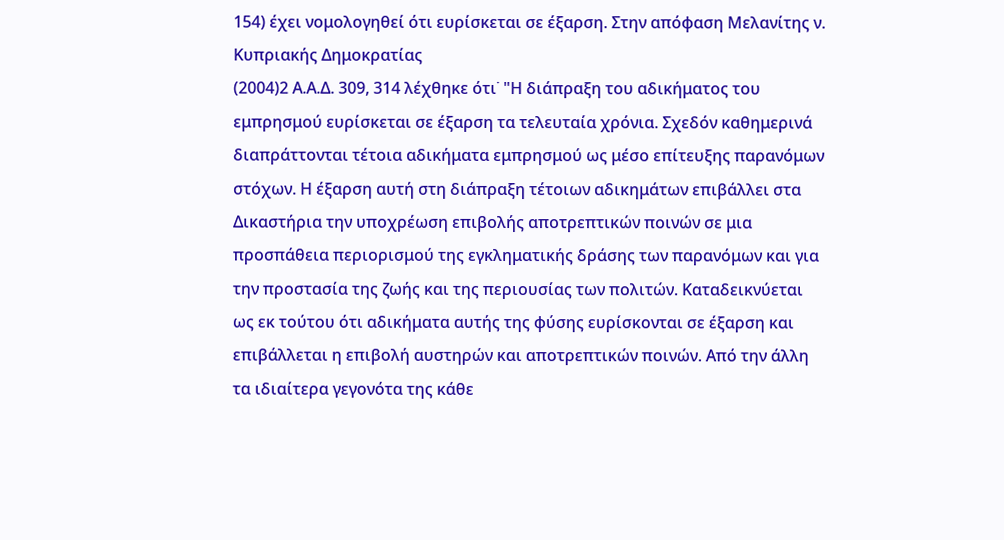154) έχει νομολογηθεί ότι ευρίσκεται σε έξαρση. Στην απόφαση Μελανίτης ν. Κυπριακής Δημοκρατίας
(2004)2 Α.Α.Δ. 309, 314 λέχθηκε ότι˙ "Η διάπραξη του αδικήματος του εμπρησμού ευρίσκεται σε έξαρση τα τελευταία χρόνια. Σχεδόν καθημερινά διαπράττονται τέτοια αδικήματα εμπρησμού ως μέσο επίτευξης παρανόμων στόχων. Η έξαρση αυτή στη διάπραξη τέτοιων αδικημάτων επιβάλλει στα Δικαστήρια την υποχρέωση επιβολής αποτρεπτικών ποινών σε μια προσπάθεια περιορισμού της εγκληματικής δράσης των παρανόμων και για την προστασία της ζωής και της περιουσίας των πολιτών. Καταδεικνύεται ως εκ τούτου ότι αδικήματα αυτής της φύσης ευρίσκονται σε έξαρση και επιβάλλεται η επιβολή αυστηρών και αποτρεπτικών ποινών. Από την άλλη τα ιδιαίτερα γεγονότα της κάθε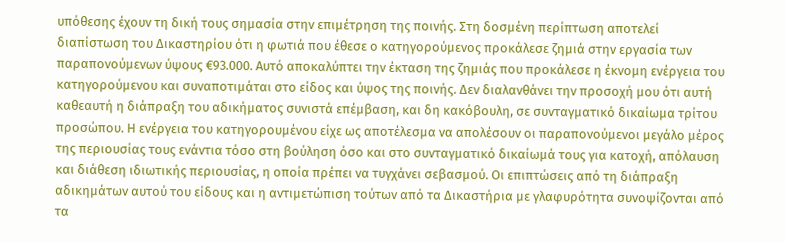υπόθεσης έχουν τη δική τους σημασία στην επιμέτρηση της ποινής. Στη δοσμένη περίπτωση αποτελεί διαπίστωση του Δικαστηρίου ότι η φωτιά που έθεσε ο κατηγορούμενος προκάλεσε ζημιά στην εργασία των παραπονούμενων ύψους €93.000. Αυτό αποκαλύπτει την έκταση της ζημιάς που προκάλεσε η έκνομη ενέργεια του κατηγορούμενου και συναποτιμάται στο είδος και ύψος της ποινής. Δεν διαλανθάνει την προσοχή μου ότι αυτή καθεαυτή η διάπραξη του αδικήματος συνιστά επέμβαση, και δη κακόβουλη, σε συνταγματικό δικαίωμα τρίτου προσώπου. Η ενέργεια του κατηγορουμένου είχε ως αποτέλεσμα να απολέσουν οι παραπονούμενοι μεγάλο μέρος της περιουσίας τους ενάντια τόσο στη βούληση όσο και στο συνταγματικό δικαίωμά τους για κατοχή, απόλαυση και διάθεση ιδιωτικής περιουσίας, η οποία πρέπει να τυγχάνει σεβασμού. Οι επιπτώσεις από τη διάπραξη αδικημάτων αυτού του είδους και η αντιμετώπιση τούτων από τα Δικαστήρια με γλαφυρότητα συνοψίζονται από τα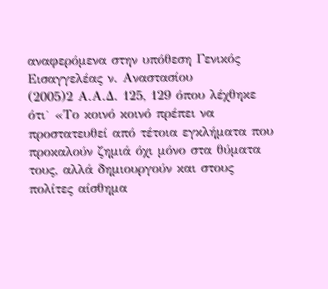αναφερόμενα στην υπόθεση Γενικός Εισαγγελέας ν. Αναστασίου
(2005)2 Α.Α.Δ. 125, 129 όπου λέχθηκε ότι˙ «Το κοινό κοινό πρέπει να προστατευθεί από τέτοια εγκλήματα που προκαλούν ζημιά όχι μόνο στα θύματα τους, αλλά δημιουργούν και στους πολίτες αίσθημα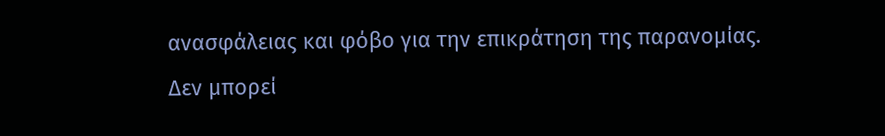ανασφάλειας και φόβο για την επικράτηση της παρανομίας. Δεν μπορεί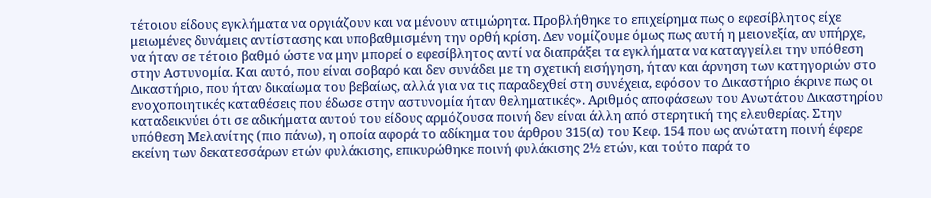τέτοιου είδους εγκλήματα να οργιάζουν και να μένουν ατιμώρητα. Προβλήθηκε το επιχείρημα πως ο εφεσίβλητος είχε μειωμένες δυνάμεις αντίστασης και υποβαθμισμένη την ορθή κρίση. Δεν νομίζουμε όμως πως αυτή η μειονεξία, αν υπήρχε, να ήταν σε τέτοιο βαθμό ώστε να μην μπορεί ο εφεσίβλητος αντί να διαπράξει τα εγκλήματα να καταγγείλει την υπόθεση στην Αστυνομία. Και αυτό, που είναι σοβαρό και δεν συνάδει με τη σχετική εισήγηση, ήταν και άρνηση των κατηγοριών στο Δικαστήριο, που ήταν δικαίωμα του βεβαίως, αλλά για να τις παραδεχθεί στη συνέχεια, εφόσον το Δικαστήριο έκρινε πως οι ενοχοποιητικές καταθέσεις που έδωσε στην αστυνομία ήταν θεληματικές». Αριθμός αποφάσεων του Ανωτάτου Δικαστηρίου καταδεικνύει ότι σε αδικήματα αυτού του είδους αρμόζουσα ποινή δεν είναι άλλη από στερητική της ελευθερίας. Στην υπόθεση Μελανίτης (πιο πάνω), η οποία αφορά το αδίκημα του άρθρου 315(α) του Κεφ. 154 που ως ανώτατη ποινή έφερε εκείνη των δεκατεσσάρων ετών φυλάκισης, επικυρώθηκε ποινή φυλάκισης 2½ ετών, και τούτο παρά το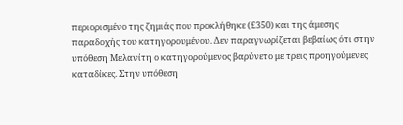περιορισμένο της ζημιάς που προκλήθηκε (£350) και της άμεσης παραδοχής του κατηγορουμένου. Δεν παραγνωρίζεται βεβαίως ότι στην υπόθεση Μελανίτη ο κατηγορούμενος βαρύνετο με τρεις προηγούμενες καταδίκες. Στην υπόθεση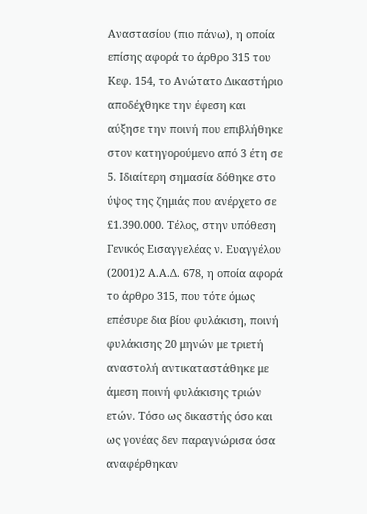Αναστασίου (πιο πάνω), η οποία επίσης αφορά το άρθρο 315 του Κεφ. 154, το Ανώτατο Δικαστήριο αποδέχθηκε την έφεση και αύξησε την ποινή που επιβλήθηκε στον κατηγορούμενο από 3 έτη σε 5. Ιδιαίτερη σημασία δόθηκε στο ύψος της ζημιάς που ανέρχετο σε £1.390.000. Τέλος, στην υπόθεση Γενικός Εισαγγελέας ν. Ευαγγέλου
(2001)2 Α.Α.Δ. 678, η οποία αφορά το άρθρο 315, που τότε όμως επέσυρε δια βίου φυλάκιση, ποινή φυλάκισης 20 μηνών με τριετή αναστολή αντικαταστάθηκε με άμεση ποινή φυλάκισης τριών ετών. Τόσο ως δικαστής όσο και ως γονέας δεν παραγνώρισα όσα αναφέρθηκαν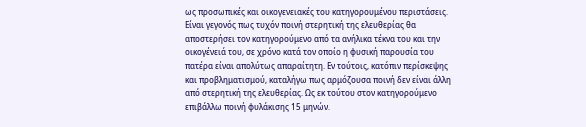ως προσωπικές και οικογενειακές του κατηγορουμένου περιστάσεις. Είναι γεγονός πως τυχόν ποινή στερητική της ελευθερίας θα αποστερήσει τον κατηγορούμενο από τα ανήλικα τέκνα του και την οικογένειά του, σε χρόνο κατά τον οποίο η φυσική παρουσία του πατέρα είναι απολύτως απαραίτητη. Εν τούτοις, κατόπιν περίσκεψης και προβληματισμού, καταλήγω πως αρμόζουσα ποινή δεν είναι άλλη από στερητική της ελευθερίας. Ως εκ τούτου στον κατηγορούμενο επιβάλλω ποινή φυλάκισης 15 μηνών.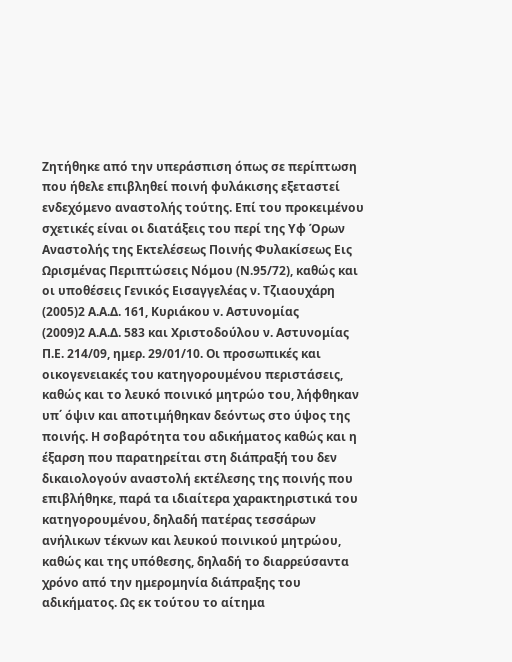Ζητήθηκε από την υπεράσπιση όπως σε περίπτωση που ήθελε επιβληθεί ποινή φυλάκισης εξεταστεί ενδεχόμενο αναστολής τούτης. Επί του προκειμένου σχετικές είναι οι διατάξεις του περί της Υφ Όρων Αναστολής της Εκτελέσεως Ποινής Φυλακίσεως Εις Ωρισμένας Περιπτώσεις Νόμου (Ν.95/72), καθώς και οι υποθέσεις Γενικός Εισαγγελέας ν. Τζιαουχάρη
(2005)2 Α.Α.Δ. 161, Κυριάκου ν. Αστυνομίας
(2009)2 Α.Α.Δ. 583 και Χριστοδούλου ν. Αστυνομίας Π.Ε. 214/09, ημερ. 29/01/10. Οι προσωπικές και οικογενειακές του κατηγορουμένου περιστάσεις, καθώς και το λευκό ποινικό μητρώο του, λήφθηκαν υπ΄ όψιν και αποτιμήθηκαν δεόντως στο ύψος της ποινής. Η σοβαρότητα του αδικήματος καθώς και η έξαρση που παρατηρείται στη διάπραξή του δεν δικαιολογούν αναστολή εκτέλεσης της ποινής που επιβλήθηκε, παρά τα ιδιαίτερα χαρακτηριστικά του κατηγορουμένου, δηλαδή πατέρας τεσσάρων ανήλικων τέκνων και λευκού ποινικού μητρώου, καθώς και της υπόθεσης, δηλαδή το διαρρεύσαντα χρόνο από την ημερομηνία διάπραξης του αδικήματος. Ως εκ τούτου το αίτημα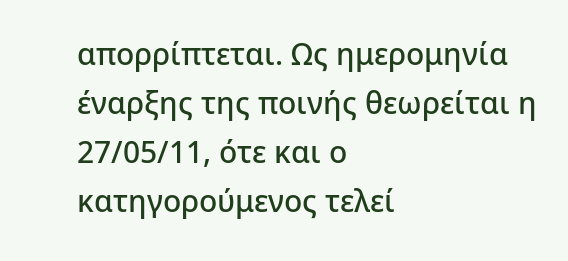απορρίπτεται. Ως ημερομηνία έναρξης της ποινής θεωρείται η 27/05/11, ότε και ο κατηγορούμενος τελεί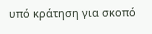υπό κράτηση για σκοπό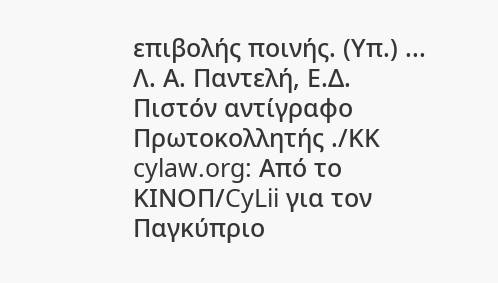επιβολής ποινής. (Υπ.) ... Λ. Α. Παντελή, Ε.Δ. Πιστόν αντίγραφο Πρωτοκολλητής ./ΚΚ cylaw.org: Από το ΚΙΝOΠ/CyLii για τον Παγκύπριο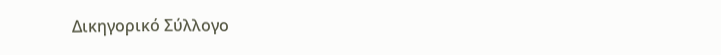Δικηγορικό Σύλλογο